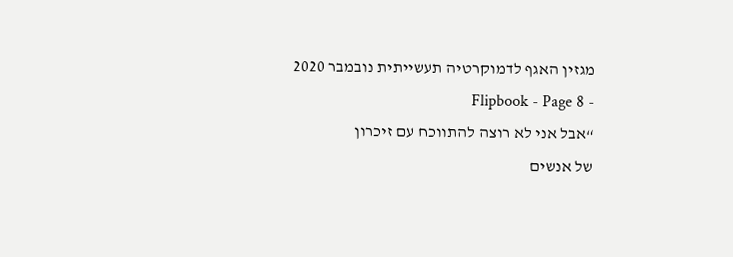מגזין האגף לדמוקרטיה תעשייתית נובמבר 2020 - Flipbook - Page 8
“אבל אני לא רוצה להתווכח עם זיכרון
של אנשים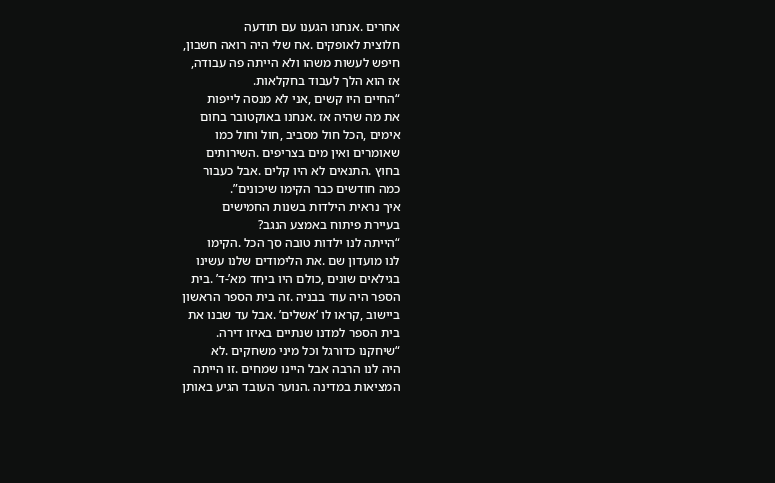אחרים .אנחנו הגענו עם תודעה
חלוצית לאופקים .אח שלי היה רואה חשבון,
חיפש לעשות משהו ולא הייתה פה עבודה,
אז הוא הלך לעבוד בחקלאות.
“החיים היו קשים ,אני לא מנסה לייפות
את מה שהיה אז .אנחנו באוקטובר בחום
אימים ,הכל חול מסביב ,חול וחול כמו
שאומרים ואין מים בצריפים .השירותים
בחוץ .התנאים לא היו קלים .אבל כעבור
כמה חודשים כבר הקימו שיכונים”.
איך נראית הילדות בשנות החמישים
בעיירת פיתוח באמצע הנגב?
“הייתה לנו ילדות טובה סך הכל .הקימו
לנו מועדון שם .את הלימודים שלנו עשינו
בגילאים שונים ,כולם היו ביחד מא’-ד’ .בית
הספר היה עוד בבניה .זה בית הספר הראשון
ביישוב ,קראו לו ‘אשלים’ .אבל עד שבנו את
בית הספר למדנו שנתיים באיזו דירה.
“שיחקנו כדורגל וכל מיני משחקים .לא
היה לנו הרבה אבל היינו שמחים .זו הייתה
המציאות במדינה .הנוער העובד הגיע באותן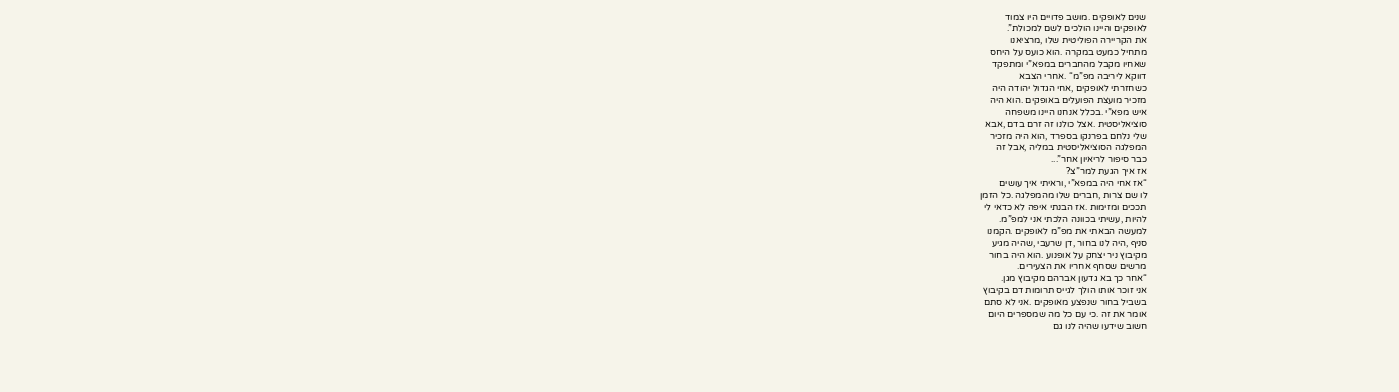שנים לאופקים .מושב פדויים היו צמוד
לאופקים והיינו הולכים לשם למכולת”.
את הקריירה הפוליטית שלו ,מרציאנו
מתחיל כמעט במקרה .הוא כועס על היחס
שאחיו מקבל מהחברים במפא”י ומתפקד
דווקא ליריבה מפ”מ“ .אחרי הצבא
כשחזרתי לאופקים ,אחי הגדול יהודה היה
מזכיר מועצת הפועלים באופקים .הוא היה
איש מפא”י .בכלל אנחנו היינו משפחה
סוציאליסטית .אצל כולנו זה זרם בדם ,אבא
שלי נלחם בפרנקו בספרד ,הוא היה מזכיר
המפלגה הסוציאליסטית במליה ,אבל זה
כבר סיפור לריאיון אחר”...
אז איך הגעת למר”צ?
“אז אחי היה במפא”י ,וראיתי איך עושים
לו שם צרות ,חברים שלו מהמפלגה .כל הזמן
תככים ומזימות .אז הבנתי איפה לא כדאי לי
להיות ,עשיתי בכוונה הלכתי אני למפ”מ.
למעשה הבאתי את מפ”מ לאופקים .הקמנו
סניף ,היה לנו בחור ,דן שרעבי ,שהיה מגיע
מקיבוץ ניר יצחק על אופנוע .הוא היה בחור
מרשים שסחף אחריו את הצעירים.
“אחר כך בא גדעון אברהם מקיבוץ מגן.
אני זוכר אותו הולך לגייס תרומות דם בקיבוץ
בשביל בחור שנפצע מאופקים .אני לא סתם
אומר את זה .כי עם כל מה שמספרים היום
חשוב שידעו שהיה לנו גם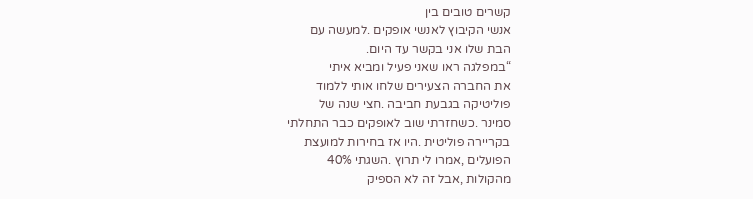קשרים טובים בין
אנשי הקיבוץ לאנשי אופקים .למעשה עם
הבת שלו אני בקשר עד היום.
“במפלגה ראו שאני פעיל ומביא איתי
את החברה הצעירים שלחו אותי ללמוד
פוליטיקה בגבעת חביבה .חצי שנה של
סמינר .כשחזרתי שוב לאופקים כבר התחלתי
בקריירה פוליטית .היו אז בחירות למועצת
הפועלים ,אמרו לי תרוץ .השגתי 40%
מהקולות ,אבל זה לא הספיק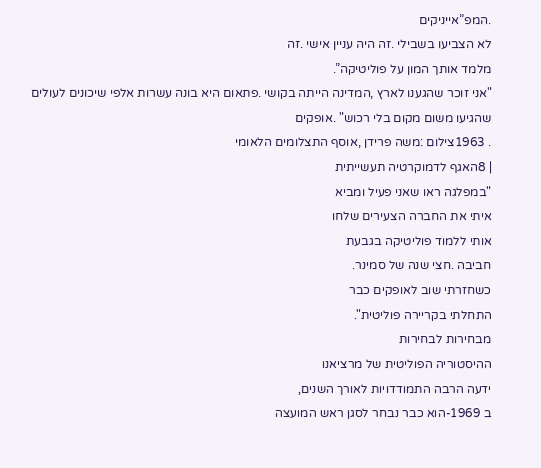.המפ”אייניקים
לא הצביעו בשבילי .זה היה עניין אישי .זה
מלמד אותך המון על פוליטיקה”.
"אני זוכר שהגענו לארץ ,המדינה הייתה בקושי .פתאום היא בונה עשרות אלפי שיכונים לעולים שהגיעו משום מקום בלי רכוש" .אופקים
. 1963צילום :משה פרידן ,אוסף התצלומים הלאומי
| 8האגף לדמוקרטיה תעשייתית
"במפלגה ראו שאני פעיל ומביא
איתי את החברה הצעירים שלחו
אותי ללמוד פוליטיקה בגבעת
חביבה .חצי שנה של סמינר.
כשחזרתי שוב לאופקים כבר
התחלתי בקריירה פוליטית".
מבחירות לבחירות
ההיסטוריה הפוליטית של מרציאנו
ידעה הרבה התמודדויות לאורך השנים,
ב 1969-הוא כבר נבחר לסגן ראש המועצה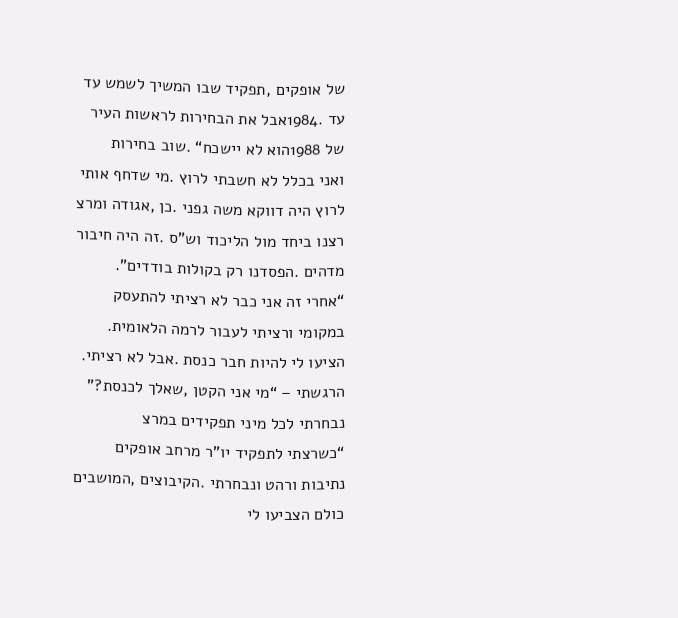של אופקים ,תפקיד שבו המשיך לשמש עד
עד .1984אבל את הבחירות לראשות העיר
של 1988הוא לא יישכח“ .שוב בחירות
ואני בכלל לא חשבתי לרוץ .מי שדחף אותי
לרוץ היה דווקא משה גפני .כן ,אגודה ומרצ
רצנו ביחד מול הליכוד וש”ס .זה היה חיבור
מדהים .הפסדנו רק בקולות בודדים”.
“אחרי זה אני כבר לא רציתי להתעסק
במקומי ורציתי לעבור לרמה הלאומית.
הציעו לי להיות חבר כנסת .אבל לא רציתי.
הרגשתי – “מי אני הקטן ,שאלך לכנסת?”
נבחרתי לכל מיני תפקידים במרצ
“כשרצתי לתפקיד יו”ר מרחב אופקים
נתיבות ורהט ונבחרתי .הקיבוצים ,המושבים
כולם הצביעו לי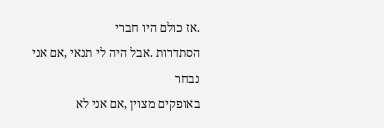.אז כולם היו חברי
הסתדרות .אבל היה לי תנאי ,אם אני נבחר
באופקים מצוין ,אם אני לא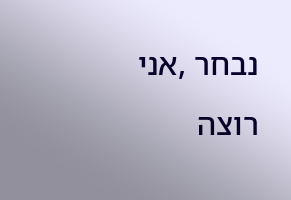נבחר ,אני רוצה